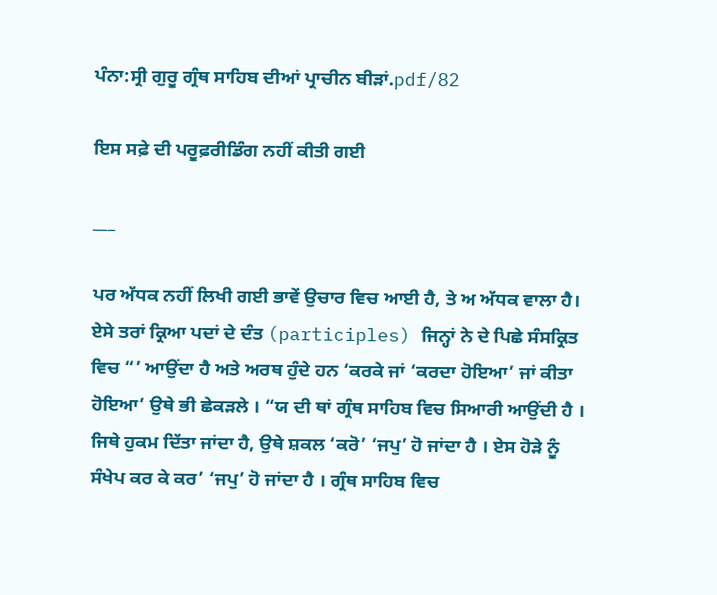ਪੰਨਾ:ਸ੍ਰੀ ਗੁਰੂ ਗ੍ਰੰਥ ਸਾਹਿਬ ਦੀਆਂ ਪ੍ਰਾਚੀਨ ਬੀੜਾਂ.pdf/82

ਇਸ ਸਫ਼ੇ ਦੀ ਪਰੂਫ਼ਰੀਡਿੰਗ ਨਹੀਂ ਕੀਤੀ ਗਈ

___

ਪਰ ਅੱਧਕ ਨਹੀਂ ਲਿਖੀ ਗਈ ਭਾਵੇਂ ਉਚਾਰ ਵਿਚ ਆਈ ਹੈ, ਤੇ ਅ ਅੱਧਕ ਵਾਲਾ ਹੈ। ਏਸੇ ਤਰਾਂ ਕ੍ਰਿਆ ਪਦਾਂ ਦੇ ਦੰਤ (participles) ਜਿਨ੍ਹਾਂ ਨੇ ਦੇ ਪਿਛੇ ਸੰਸਕ੍ਰਿਤ ਵਿਚ “’ ਆਉਂਦਾ ਹੈ ਅਤੇ ਅਰਥ ਹੁੰਦੇ ਹਨ ‘ਕਰਕੇ ਜਾਂ ‘ਕਰਦਾ ਹੋਇਆ’ ਜਾਂ ਕੀਤਾ ਹੋਇਆ’ ਉਥੇ ਭੀ ਛੇਕੜਲੇ । “ਯ ਦੀ ਥਾਂ ਗ੍ਰੰਥ ਸਾਹਿਬ ਵਿਚ ਸਿਆਰੀ ਆਉਂਦੀ ਹੈ । ਜਿਥੇ ਹੁਕਮ ਦਿੱਤਾ ਜਾਂਦਾ ਹੈ, ਉਥੇ ਸ਼ਕਲ ‘ਕਰੋ’ ‘ਜਪੁ’ ਹੋ ਜਾਂਦਾ ਹੈ । ਏਸ ਹੋੜੇ ਨੂੰ ਸੰਖੇਪ ਕਰ ਕੇ ਕਰ’ ‘ਜਪੁ’ ਹੋ ਜਾਂਦਾ ਹੈ । ਗ੍ਰੰਥ ਸਾਹਿਬ ਵਿਚ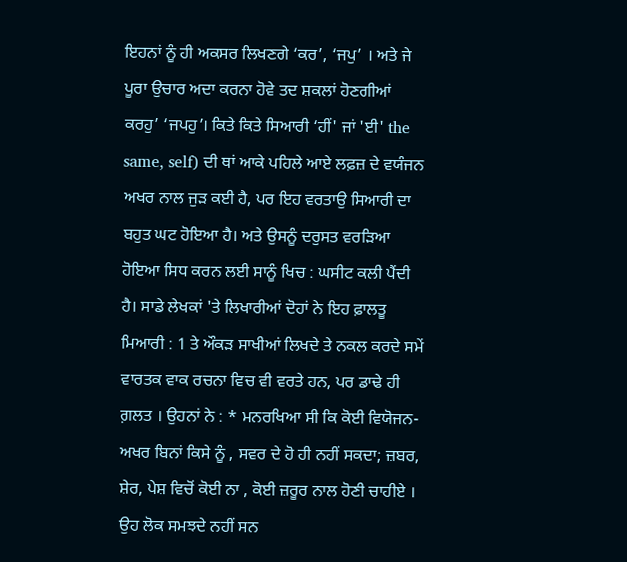ਇਹਨਾਂ ਨੂੰ ਹੀ ਅਕਸਰ ਲਿਖਣਗੇ ‘ਕਰ’, ‘ਜਪੁ’ । ਅਤੇ ਜੇ ਪੂਰਾ ਉਚਾਰ ਅਦਾ ਕਰਨਾ ਹੋਵੇ ਤਦ ਸ਼ਕਲਾਂ ਹੋਣਗੀਆਂ ਕਰਹੁ’ ‘ਜਪਹੁ’। ਕਿਤੇ ਕਿਤੇ ਸਿਆਰੀ ‘ਹੀਂ' ਜਾਂ 'ਈ' the same, self) ਦੀ ਥਾਂ ਆਕੇ ਪਹਿਲੇ ਆਏ ਲਫ਼ਜ਼ ਦੇ ਵਯੰਜਨ ਅਖਰ ਨਾਲ ਜੁੜ ਕਈ ਹੈ, ਪਰ ਇਹ ਵਰਤਾਉ ਸਿਆਰੀ ਦਾ ਬਹੁਤ ਘਟ ਹੋਇਆ ਹੈ। ਅਤੇ ਉਸਨੂੰ ਦਰੁਸਤ ਵਰੜਿਆ ਹੋਇਆ ਸਿਧ ਕਰਨ ਲਈ ਸਾਨੂੰ ਖਿਚ : ਘਸੀਟ ਕਲੀ ਪੈਂਦੀ ਹੈ। ਸਾਡੇ ਲੇਖਕਾਂ 'ਤੇ ਲਿਖਾਰੀਆਂ ਦੋਹਾਂ ਨੇ ਇਹ ਫ਼ਾਲਤੂ ਮਿਆਰੀ : 1 ਤੇ ਔਕੜ ਸਾਖੀਆਂ ਲਿਖਦੇ ਤੇ ਨਕਲ ਕਰਦੇ ਸਮੇਂ ਵਾਰਤਕ ਵਾਕ ਰਚਨਾ ਵਿਚ ਵੀ ਵਰਤੇ ਹਨ, ਪਰ ਡਾਢੇ ਹੀ ਗ਼ਲਤ । ਉਹਨਾਂ ਨੇ : * ਮਨਰਖਿਆ ਸੀ ਕਿ ਕੋਈ ਵਿਯੋਜਨ- ਅਖਰ ਬਿਨਾਂ ਕਿਸੇ ਨੂੰ , ਸਵਰ ਦੇ ਹੋ ਹੀ ਨਹੀਂ ਸਕਦਾ; ਜ਼ਬਰ, ਸ਼ੇਰ, ਪੇਸ਼ ਵਿਚੋਂ ਕੋਈ ਨਾ , ਕੋਈ ਜ਼ਰੂਰ ਨਾਲ ਹੋਣੀ ਚਾਹੀਏ । ਉਹ ਲੋਕ ਸਮਝਦੇ ਨਹੀਂ ਸਨ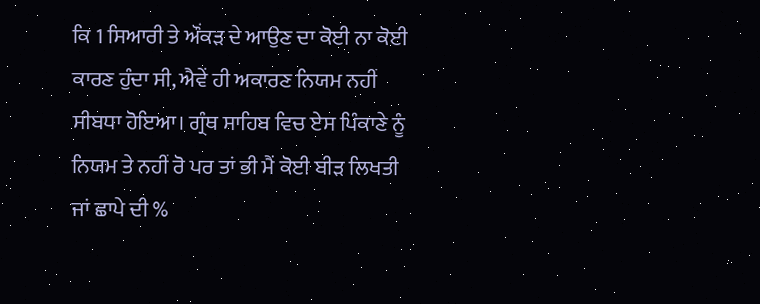ਕਿ 1 ਸਿਆਰੀ ਤੇ ਔਂਕੜ ਦੇ ਆਉਣ ਦਾ ਕੋਈ ਨਾ ਕੋਈ ਕਾਰਣ ਹੁੰਦਾ ਸੀ, ਐਵੇਂ ਹੀ ਅਕਾਰਣ ਨਿਯਮ ਨਹੀਂ ਸੀਬਧਾ ਹੋਇਆ। ਗ੍ਰੰਥ ਸਾਹਿਬ ਵਿਚ ਏਸ ਪਿੰਕਾਣੇ ਨੂੰ ਨਿਯਮ ਤੇ ਨਹੀਂ ਰੋ ਪਰ ਤਾਂ ਭੀ ਮੈਂ ਕੋਈ ਬੀੜ ਲਿਖਤੀ ਜਾਂ ਛਾਪੇ ਦੀ %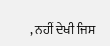, ਨਹੀਂ ਦੇਖੀ ਜਿਸ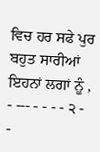ਵਿਚ ਹਰ ਸਫੇ ਪੁਰ ਬਹੁਤ ਸਾਰੀਆਂ ਇਹਨਾਂ ਲਗਾਂ ਨੂੰ , - --- - - - - ੨ - -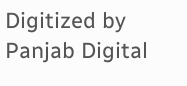Digitized by Panjab Digital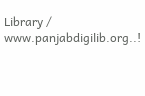Library / www.panjabdigilib.org..!